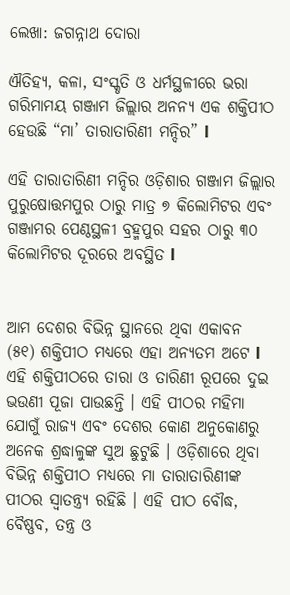ଲେଖା: ଜଗନ୍ନାଥ ଦୋରା

ଐତିହ୍ୟ, କଳା, ସଂସ୍କୃତି ଓ ଧର୍ମସ୍ଥଳୀରେ ଭରା ଗରିମାମୟ ଗଞ୍ଜାମ ଜିଲ୍ଲାର ଅନନ୍ୟ ଏକ ଶକ୍ତିପୀଠ ହେଉଛି “ମା’ ତାରାତାରିଣୀ ମନ୍ଦିର” l

ଏହି ତାରାତାରିଣୀ ମନ୍ଦିର ଓଡ଼ିଶାର ଗଞ୍ଜାମ ଜିଲ୍ଲାର ପୁରୁଷୋତ୍ତମପୁର ଠାରୁ ମାତ୍ର ୭ କିଲୋମିଟର ଏବଂ ଗଞ୍ଜାମର ପେଣ୍ଠସ୍ଥଳୀ ବ୍ରହ୍ମପୁର ସହର ଠାରୁ ୩୦ କିଲୋମିଟର ଦୂରରେ ଅବସ୍ଥିତ l


ଆମ ଦେଶର ବିଭିନ୍ନ ସ୍ଥାନରେ ଥିବା ଏକାବନ (୫୧) ଶକ୍ତିପୀଠ ମଧ୍ୟରେ ଏହା ଅନ୍ୟତମ ଅଟେ l ଏହି ଶକ୍ତିପୀଠରେ ତାରା ଓ ତାରିଣୀ ରୂପରେ ଦୁଇ ଭଉଣୀ ପୂଜା ପାଉଛନ୍ତି । ଏହି ପୀଠର ମହିମା ଯୋଗୁଁ ରାଜ୍ୟ ଏବଂ ଦେଶର କୋଣ ଅନୁକୋଣରୁ ଅନେକ ଶ୍ରଦ୍ଧାଳୁଙ୍କ ସୁଅ ଛୁଟୁଛି । ଓଡ଼ିଶାରେ ଥିବା ବିଭିନ୍ନ ଶକ୍ତିପୀଠ ମଧ୍ୟରେ ମା ତାରାତାରିଣୀଙ୍କ ପୀଠର ସ୍ୱାତନ୍ତ୍ର୍ୟ ରହିଛି । ଏହି ପୀଠ ବୌଦ୍ଧ, ବୈଷ୍ଣବ, ତନ୍ତ୍ର ଓ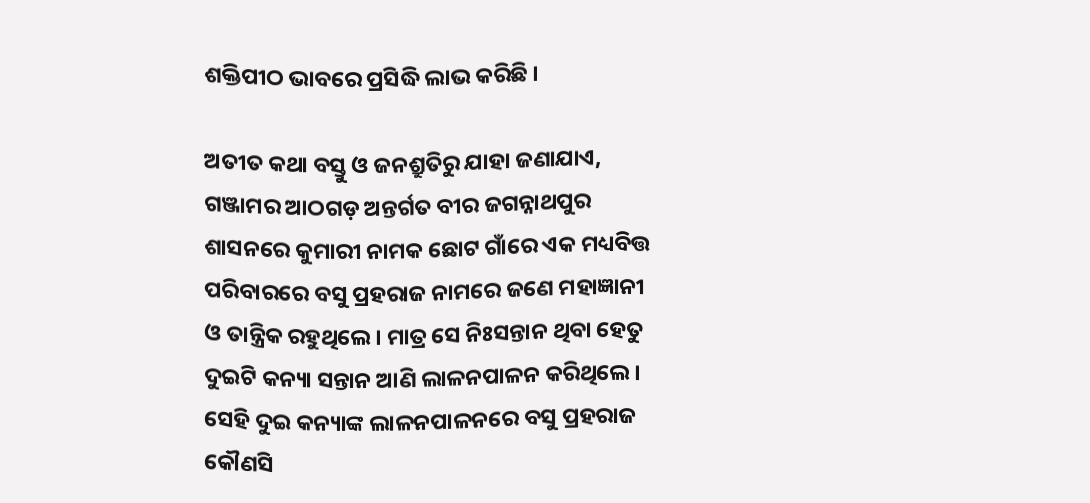ଶକ୍ତିପୀଠ ଭାବରେ ପ୍ରସିଦ୍ଧି ଲାଭ କରିଛି ।

ଅତୀତ କଥା ବସ୍ତୁ ଓ ଜନଶ୍ରୁତିରୁ ଯାହା ଜଣାଯାଏ, ଗଞ୍ଜାମର ଆଠଗଡ଼ ଅନ୍ତର୍ଗତ ବୀର ଜଗନ୍ନାଥପୁର ଶାସନରେ କୁମାରୀ ନାମକ ଛୋଟ ଗାଁରେ ଏକ ମଧ୍ୟବିତ୍ତ ପରିବାରରେ ବସୁ ପ୍ରହରାଜ ନାମରେ ଜଣେ ମହାଜ୍ଞାନୀ ଓ ତାନ୍ତ୍ରିକ ରହୁଥିଲେ। ମାତ୍ର ସେ ନିଃସନ୍ତାନ ଥିବା ହେତୁ ଦୁଇଟି କନ୍ୟା ସନ୍ତାନ ଆଣି ଲାଳନପାଳନ କରିଥିଲେ । ସେହି ଦୁଇ କନ୍ୟାଙ୍କ ଲାଳନପାଳନରେ ବସୁ ପ୍ରହରାଜ କୌଣସି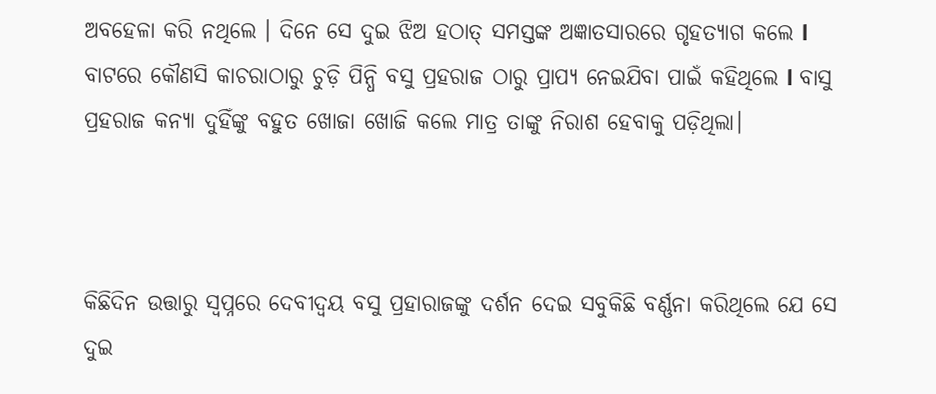ଅବହେଳା କରି ନଥିଲେ । ଦିନେ ସେ ଦୁଇ ଝିଅ ହଠାତ୍ ସମସ୍ତଙ୍କ ଅଜ୍ଞାତସାରରେ ଗୃହତ୍ୟାଗ କଲେ l ବାଟରେ କୌଣସି କାଚରାଠାରୁ ଚୁଡ଼ି ପିନ୍ଧି ବସୁ ପ୍ରହରାଜ ଠାରୁ ପ୍ରାପ୍ୟ ନେଇଯିବା ପାଇଁ କହିଥିଲେ l ବାସୁ ପ୍ରହରାଜ କନ୍ୟା ଦୁହିଁଙ୍କୁ ବହୁତ ଖୋଜା ଖୋଜି କଲେ ମାତ୍ର ତାଙ୍କୁ ନିରାଶ ହେବାକୁ ପଡ଼ିଥିଲା।



କିଛିଦିନ ଉତ୍ତାରୁ ସ୍ୱପ୍ନରେ ଦେବୀଦ୍ୱୟ ବସୁ ପ୍ରହାରାଜଙ୍କୁ ଦର୍ଶନ ଦେଇ ସବୁକିଛି ବର୍ଣ୍ଣନା କରିଥିଲେ ଯେ ସେ ଦୁଇ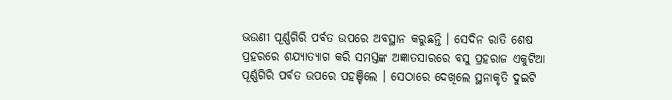ଭଉଣୀ ପୂର୍ଣ୍ଣଗିରି ପର୍ବତ ଉପରେ ଅବସ୍ଥାନ କରୁଛନ୍ତି । ସେଦିନ ରାତି ଶେଷ ପ୍ରହରରେ ଶଯ୍ୟାତ୍ୟାଗ କରି ସମସ୍ତଙ୍କ ଅଜ୍ଞାତସାରରେ ବସୁ ପ୍ରହରାଜ ଏକୁଟିଆ ପୂର୍ଣ୍ଣଗିରି ପର୍ବତ ଉପରେ ପହଞ୍ଚିଲେ । ସେଠାରେ ଦେଖିଲେ ସ୍ଥନାକୃତି ଦୁଇଟି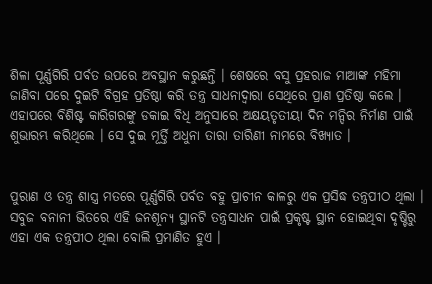ଶିଳା ପୂର୍ଣ୍ଣଗିରି ପର୍ବତ ଉପରେ ଅବସ୍ଥାନ କରୁଛନ୍ତି । ଶେଷରେ ବସୁ ପ୍ରହରାଜ ମାଆଙ୍କ ମହିମା ଜାଣିବା ପରେ ଦୁଇଟି ବିଗ୍ରହ ପ୍ରତିଷ୍ଠା କରି ତନ୍ତ୍ର ସାଧନାଦ୍ୱାରା ସେଥିରେ ପ୍ରାଣ ପ୍ରତିଷ୍ଠା କଲେ । ଏହାପରେ ବିଶିଷ୍ଟ କାରିଗରଙ୍କୁ ଡକାଇ ବିଧି ଅନୁସାରେ ଅକ୍ଷୟତୃତୀୟା ଦିନ ମନ୍ଦିର ନିର୍ମାଣ ପାଇଁ ଶୁଭାରମ୍ଭ କରିଥିଲେ । ସେ ଦୁଇ ମୂର୍ତ୍ତି ଅଧୁନା ତାରା ତାରିଣୀ ନାମରେ ବିଖ୍ୟାତ ।


ପୁରାଣ ଓ ତନ୍ତ୍ର ଶାସ୍ତ୍ର ମତରେ ପୂର୍ଣ୍ଣଗିରି ପର୍ବତ ବହୁ ପ୍ରାଚୀନ କାଳରୁ ଏକ ପ୍ରସିଦ୍ଧ ତନ୍ତ୍ରପୀଠ ଥିଲା । ସବୁଜ ବନାନୀ ଭିତରେ ଏହି ଜନଶୂନ୍ୟ ସ୍ଥାନଟି ତନ୍ତ୍ରସାଧନ ପାଇଁ ପ୍ରକୃଷ୍ଟ ସ୍ଥାନ ହୋଇଥିବା ଦୃଷ୍ଟିରୁ ଏହା ଏକ ତନ୍ତ୍ରପୀଠ ଥିଲା ବୋଲି ପ୍ରମାଣିତ ହୁଏ ।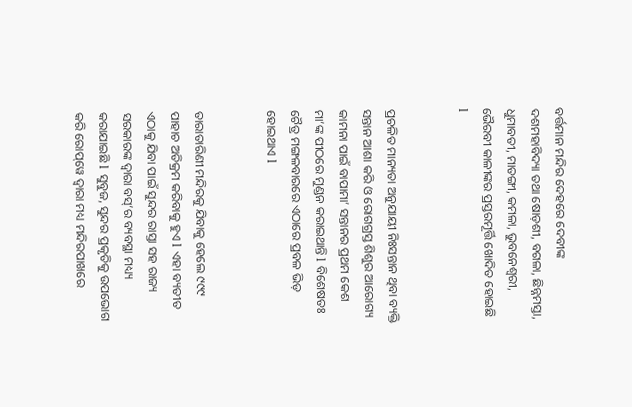ବର୍ତ୍ତମାନ ମନ୍ଦିର ଦେହରେ ଦେବୀଙ୍କ ଦଶମହାବିଦ୍ୟା ତଥା ଷୋଡ଼ଶୀ, ବଗଳା, ଛିନ୍ନମସ୍ତା, ଧୁମାବତୀ, ମାତଙ୍ଗୀ, କମଳା, ଭୁବନେଶ୍ୱରୀ, ଭୈରବୀ କାଳୀଙ୍କର ପ୍ରସ୍ତରମୂର୍ତ୍ତି ଖୋଦିତ ହୋଇଛି l


ପ୍ରଚଳିତ ମାନ୍ୟତା ଅନୁଯାୟୀ ନିଃସନ୍ତାନ ଥିବା ବ୍ୟକ୍ତି ସନ୍ତାନ ଆଶା କରି ଓ ରୋଗଗ୍ରସ୍ତ ଶିଶୁର ଆରୋଗ୍ୟ କାମନା ପାଇଁ ବାପାମା’ ସନ୍ତାନର ପ୍ରଥମ କେଶ ମା’ଙ୍କ ପୀଠରେ ମୁଣ୍ଡନ କରାଇଥାନ୍ତି l ବିଶେଷତଃ ଚୈତ୍ର ମଙ୍ଗଳବାରରେ ଏଠାରେ ପ୍ରବଳ ଭିଡ଼ ହୋଇଥାଏ l


ତାରାତାରିଣୀ ମନ୍ଦିରକୁ ଯିବାକୁ ହେଲେ ୯୯୯ ପାହାଚ ଅତିକ୍ରମ କରିବାକୁ ହୁଏ l ଏହା ବ୍ୟତୀତ ଏଠାକୁ ଯିବା ପାଇଁ ସୁନ୍ଦର ରାସ୍ତା ସହ ରାଜ୍ୟ ସରକାରଙ୍କ ଦ୍ଵାରା ବସ୍’ର ବ୍ୟବସ୍ଥା ମଧ୍ୟ୍ୟ କରାଯାଇଛି l ସୁବୁଜ, ସୁନ୍ଦର ପ୍ରକୃତିକୁ ଉପଭୋଗ କରି ରୋପ୍‌ୱେ ଦ୍ୱାରା ମଧ୍ୟ ମନ୍ଦିରପାଖରେ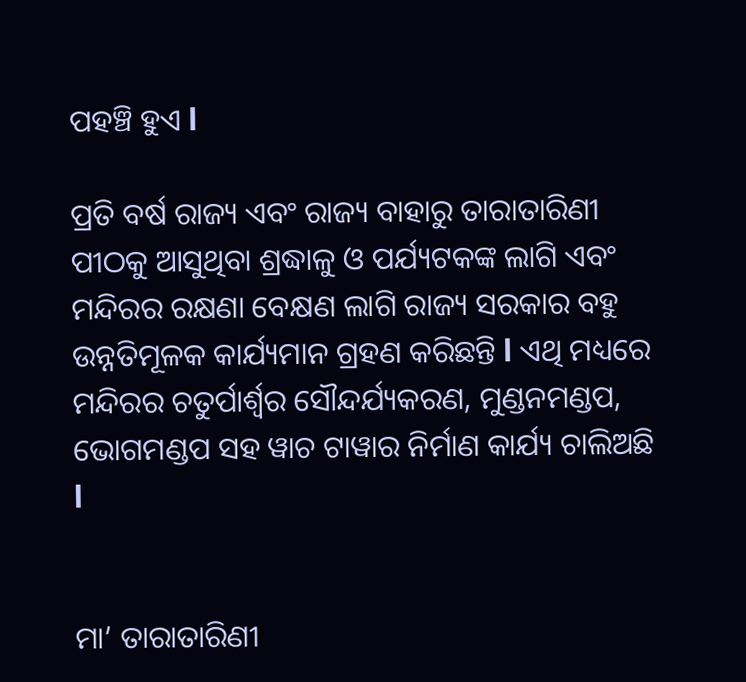ପହଞ୍ଚି ହୁଏ l

ପ୍ରତି ବର୍ଷ ରାଜ୍ୟ ଏବଂ ରାଜ୍ୟ ବାହାରୁ ତାରାତାରିଣୀ ପୀଠକୁ ଆସୁଥିବା ଶ୍ରଦ୍ଧାଳୁ ଓ ପର୍ଯ୍ୟଟକଙ୍କ ଲାଗି ଏବଂ ମନ୍ଦିରର ରକ୍ଷଣା ବେକ୍ଷଣ ଲାଗି ରାଜ୍ୟ ସରକାର ବହୁ ଉନ୍ନତିମୂଳକ କାର୍ଯ୍ୟମାନ ଗ୍ରହଣ କରିଛନ୍ତି l ଏଥି ମଧ୍ୟରେ ମନ୍ଦିରର ଚତୁର୍ପାର୍ଶ୍ୱର ସୌନ୍ଦର୍ଯ୍ୟକରଣ, ମୁଣ୍ଡନମଣ୍ଡପ, ଭୋଗମଣ୍ଡପ ସହ ୱାଚ ଟାୱାର ନିର୍ମାଣ କାର୍ଯ୍ୟ ଚାଲିଅଛି l


ମା’ ତାରାତାରିଣୀ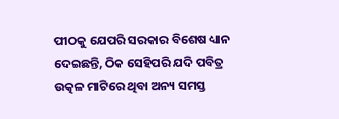ପୀଠକୁ ଯେପରି ସରକାର ବିଶେଷ ଧ୍ୟାନ ଦେଇଛନ୍ତି, ଠିକ ସେହିପରି ଯଦି ପବିତ୍ର ଉତ୍କଳ ମାଟିରେ ଥିବା ଅନ୍ୟ ସମସ୍ତ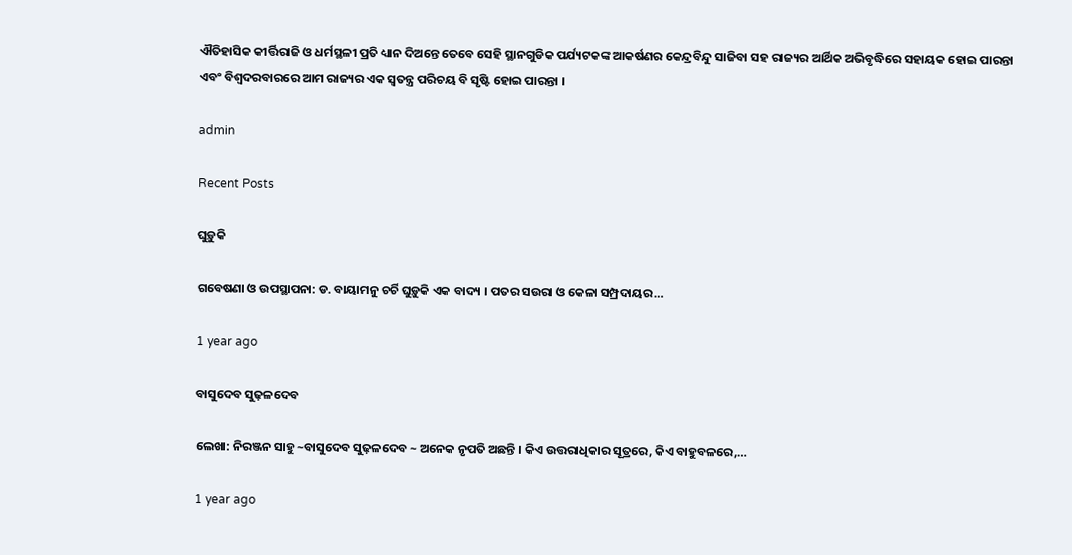ଐତିହାସିକ କୀର୍ତ୍ତିରାଜି ଓ ଧର୍ମସ୍ଥଳୀ ପ୍ରତି ଧ୍ୟାନ ଦିଅନ୍ତେ ତେବେ ସେହି ସ୍ଥାନଗୁଡିକ ପର୍ଯ୍ୟଟକଙ୍କ ଆକର୍ଷଣର କେନ୍ଦ୍ରବିନ୍ଦୁ ସାଜିବା ସହ ରାଜ୍ୟର ଆର୍ଥିକ ଅଭିବୃଦ୍ଧିରେ ସହାୟକ ହୋଇ ପାରନ୍ତା ଏବଂ ବିଶ୍ୱଦରବାରରେ ଆମ ରାଜ୍ୟର ଏକ ସ୍ୱତନ୍ତ୍ର ପରିଚୟ ବି ସୃଷ୍ଟି ହୋଇ ପାରନ୍ତା ।

admin

Recent Posts

ଘୁଡ଼ୁକି

ଗବେଷଣା ଓ ଉପସ୍ଥାପନା: ଡ. ବାୟାମନୁ ଚର୍ଚି ଘୁଡ଼ୁକି ଏକ ବାଦ୍ୟ । ପତର ସଉରା ଓ କେଳା ସମ୍ପ୍ରଦାୟର…

1 year ago

ବାସୁଦେବ ସୁଢ଼ଳଦେବ

ଲେଖା: ନିରଞ୍ଜନ ସାହୁ ~ବାସୁଦେବ ସୁଢ଼ଳଦେବ ~ ଅନେକ ନୃପତି ଅଛନ୍ତି । କିଏ ଉତ୍ତରାଧିକାର ସୂତ୍ରରେ, କିଏ ବାହୁବଳରେ,…

1 year ago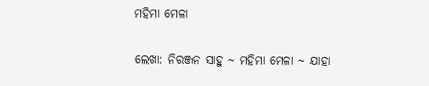ମହିମା ମେଳା

ଲେଖା: ନିରଞ୍ଜନ ସାହୁ ~ ମହିମା ମେଳା ~ ଯାହା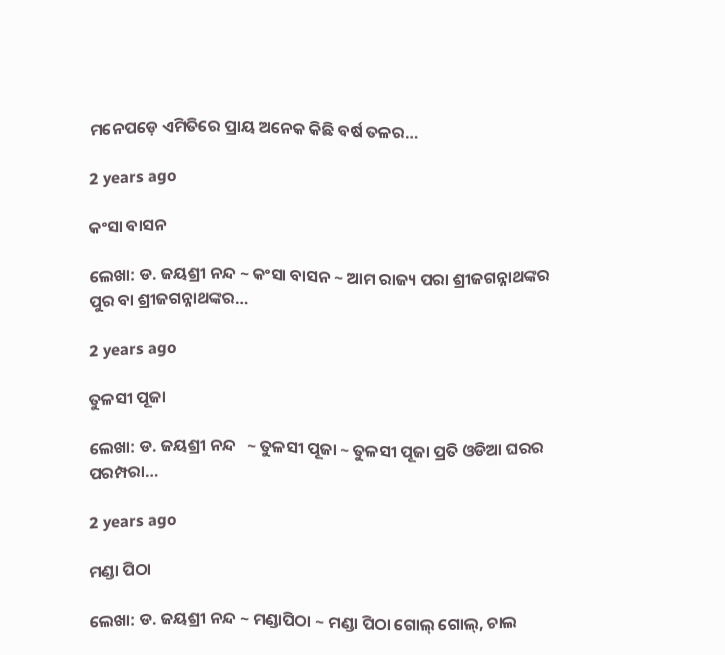ମନେପଡ଼େ ଏମିତିରେ ପ୍ରାୟ ଅନେକ କିଛି ବର୍ଷ ତଳର…

2 years ago

କଂସା ବାସନ

ଲେଖା: ଡ. ଜୟଶ୍ରୀ ନନ୍ଦ ~ କଂସା ବାସନ ~ ଆମ ରାଜ୍ୟ ପରା ଶ୍ରୀଜଗନ୍ନାଥଙ୍କର ପୁର ବା ଶ୍ରୀଜଗନ୍ନାଥଙ୍କର…

2 years ago

ତୁଳସୀ ପୂଜା

ଲେଖା: ଡ. ଜୟଶ୍ରୀ ନନ୍ଦ   ~ ତୁଳସୀ ପୂଜା ~ ତୁଳସୀ ପୂଜା ପ୍ରତି ଓଡିଆ ଘରର ପରମ୍ପରା…

2 years ago

ମଣ୍ଡା ପିଠା

ଲେଖା: ଡ. ଜୟଶ୍ରୀ ନନ୍ଦ ~ ମଣ୍ଡାପିଠା ~ ମଣ୍ଡା ପିଠା ଗୋଲ୍ ଗୋଲ୍, ଚାଲ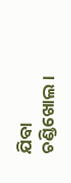ଯିବା ଚଣ୍ଡିଖୋଲ।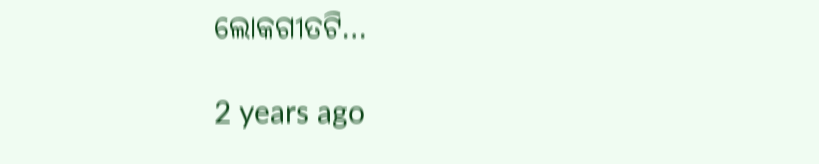ଲୋକଗୀତଟି…

2 years ago